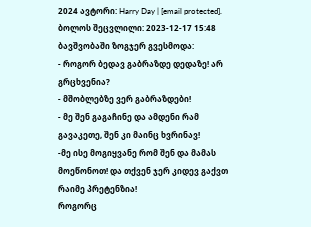2024 ავტორი: Harry Day | [email protected]. ბოლოს შეცვლილი: 2023-12-17 15:48
ბავშვობაში ზოგჯერ გვესმოდა:
- როგორ ბედავ გაბრაზდე დედაზე! არ გრცხვენია?
- მშობლებზე ვერ გაბრაზდები!
- მე შენ გაგაჩინე და ამდენი რამ გავაკეთე, შენ კი მაინც ხვრინავ!
-მე ისე მოგიყვანე რომ შენ და მამას მოეწონოთ! და თქვენ ჯერ კიდევ გაქვთ რაიმე პრეტენზია!
როგორც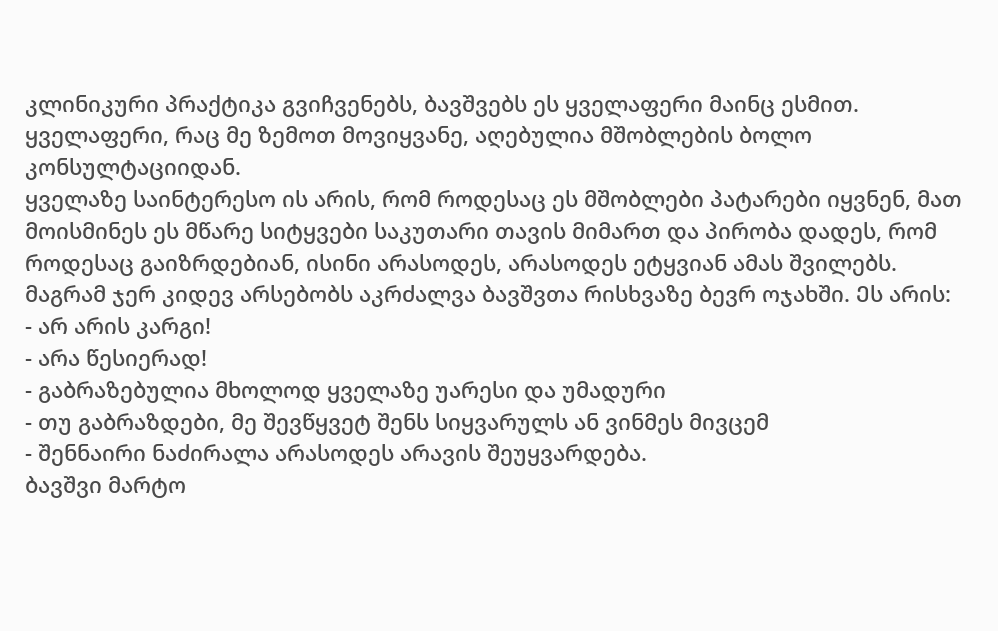კლინიკური პრაქტიკა გვიჩვენებს, ბავშვებს ეს ყველაფერი მაინც ესმით. ყველაფერი, რაც მე ზემოთ მოვიყვანე, აღებულია მშობლების ბოლო კონსულტაციიდან.
ყველაზე საინტერესო ის არის, რომ როდესაც ეს მშობლები პატარები იყვნენ, მათ მოისმინეს ეს მწარე სიტყვები საკუთარი თავის მიმართ და პირობა დადეს, რომ როდესაც გაიზრდებიან, ისინი არასოდეს, არასოდეს ეტყვიან ამას შვილებს.
მაგრამ ჯერ კიდევ არსებობს აკრძალვა ბავშვთა რისხვაზე ბევრ ოჯახში. Ეს არის:
- არ არის კარგი!
- არა წესიერად!
- გაბრაზებულია მხოლოდ ყველაზე უარესი და უმადური
- თუ გაბრაზდები, მე შევწყვეტ შენს სიყვარულს ან ვინმეს მივცემ
- შენნაირი ნაძირალა არასოდეს არავის შეუყვარდება.
ბავშვი მარტო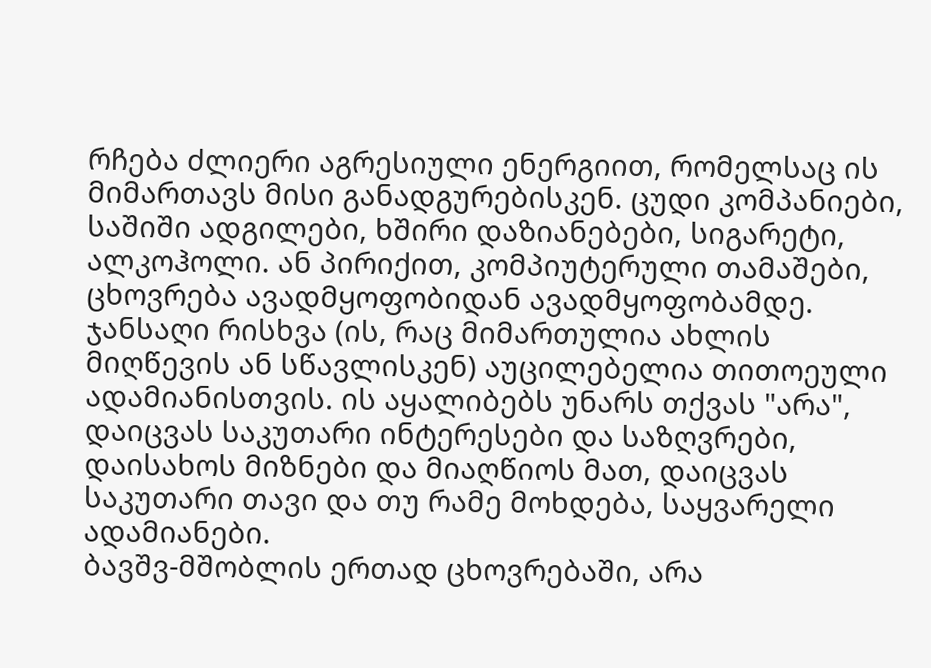რჩება ძლიერი აგრესიული ენერგიით, რომელსაც ის მიმართავს მისი განადგურებისკენ. ცუდი კომპანიები, საშიში ადგილები, ხშირი დაზიანებები, სიგარეტი, ალკოჰოლი. ან პირიქით, კომპიუტერული თამაშები, ცხოვრება ავადმყოფობიდან ავადმყოფობამდე.
ჯანსაღი რისხვა (ის, რაც მიმართულია ახლის მიღწევის ან სწავლისკენ) აუცილებელია თითოეული ადამიანისთვის. ის აყალიბებს უნარს თქვას "არა", დაიცვას საკუთარი ინტერესები და საზღვრები, დაისახოს მიზნები და მიაღწიოს მათ, დაიცვას საკუთარი თავი და თუ რამე მოხდება, საყვარელი ადამიანები.
ბავშვ-მშობლის ერთად ცხოვრებაში, არა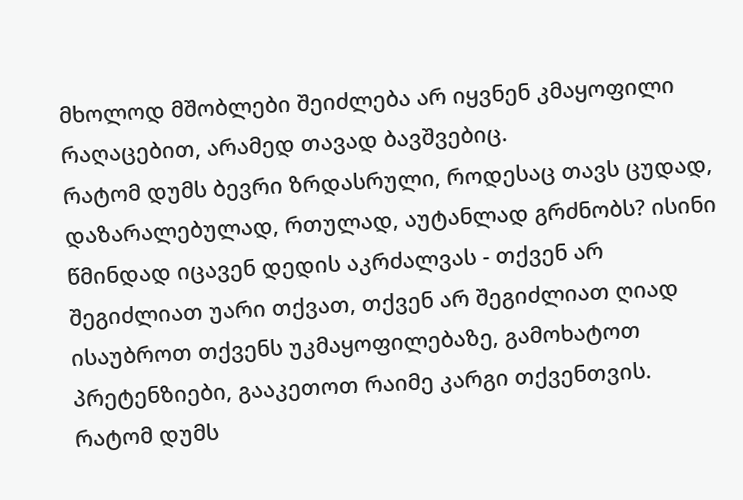მხოლოდ მშობლები შეიძლება არ იყვნენ კმაყოფილი რაღაცებით, არამედ თავად ბავშვებიც.
რატომ დუმს ბევრი ზრდასრული, როდესაც თავს ცუდად, დაზარალებულად, რთულად, აუტანლად გრძნობს? ისინი წმინდად იცავენ დედის აკრძალვას - თქვენ არ შეგიძლიათ უარი თქვათ, თქვენ არ შეგიძლიათ ღიად ისაუბროთ თქვენს უკმაყოფილებაზე, გამოხატოთ პრეტენზიები, გააკეთოთ რაიმე კარგი თქვენთვის.
რატომ დუმს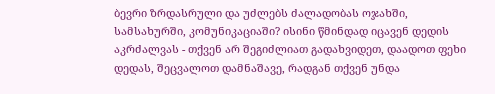ბევრი ზრდასრული და უძლებს ძალადობას ოჯახში, სამსახურში, კომუნიკაციაში? ისინი წმინდად იცავენ დედის აკრძალვას - თქვენ არ შეგიძლიათ გადახვიდეთ, დაადოთ ფეხი დედას, შეცვალოთ დამნაშავე, რადგან თქვენ უნდა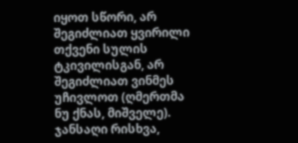იყოთ სწორი, არ შეგიძლიათ ყვირილი თქვენი სულის ტკივილისგან, არ შეგიძლიათ ვინმეს უჩივლოთ (ღმერთმა ნუ ქნას, მიშველე).
ჯანსაღი რისხვა,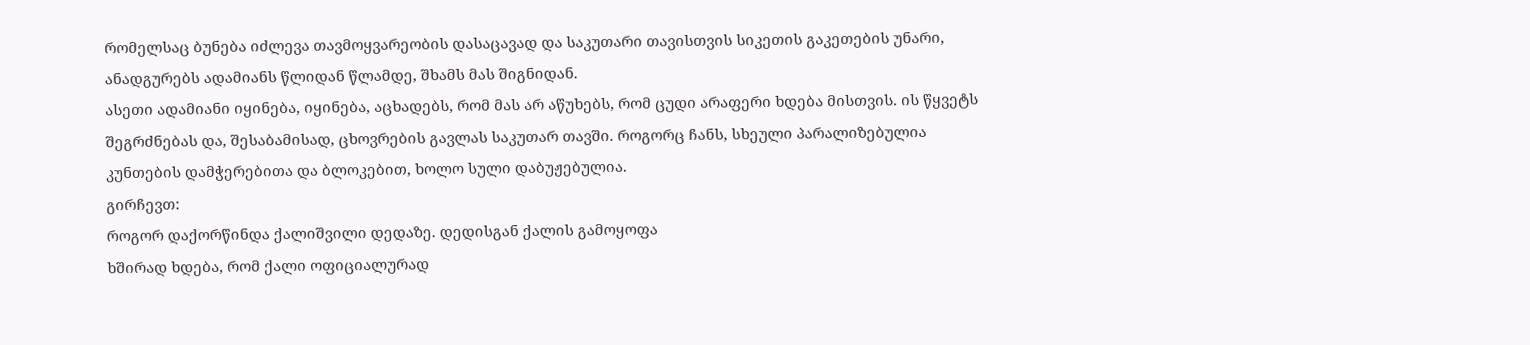რომელსაც ბუნება იძლევა თავმოყვარეობის დასაცავად და საკუთარი თავისთვის სიკეთის გაკეთების უნარი, ანადგურებს ადამიანს წლიდან წლამდე, შხამს მას შიგნიდან.
ასეთი ადამიანი იყინება, იყინება, აცხადებს, რომ მას არ აწუხებს, რომ ცუდი არაფერი ხდება მისთვის. ის წყვეტს შეგრძნებას და, შესაბამისად, ცხოვრების გავლას საკუთარ თავში. როგორც ჩანს, სხეული პარალიზებულია კუნთების დამჭერებითა და ბლოკებით, ხოლო სული დაბუჟებულია.
გირჩევთ:
როგორ დაქორწინდა ქალიშვილი დედაზე. დედისგან ქალის გამოყოფა
ხშირად ხდება, რომ ქალი ოფიციალურად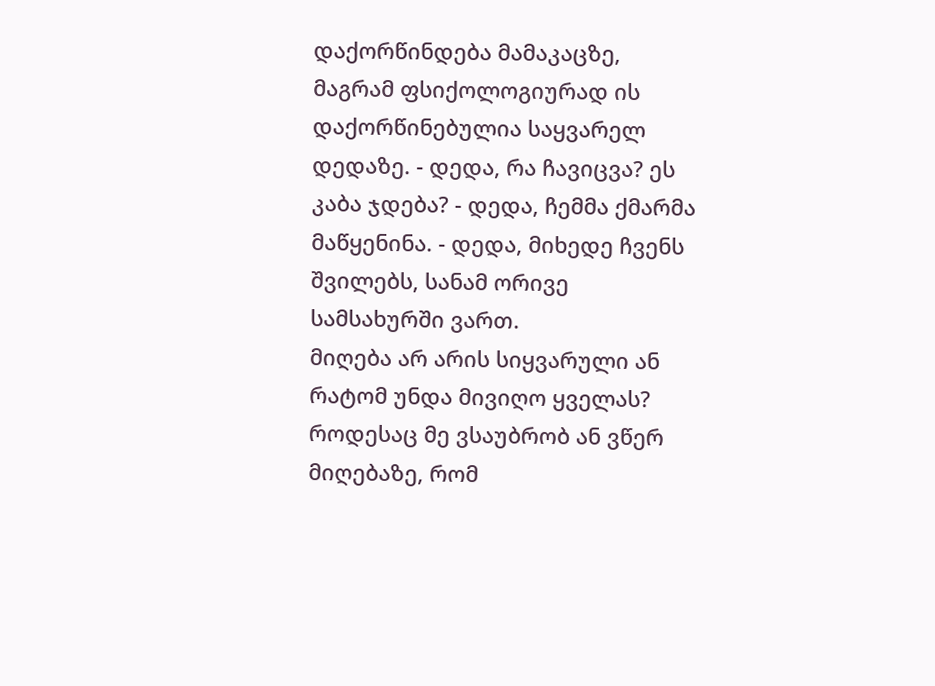დაქორწინდება მამაკაცზე, მაგრამ ფსიქოლოგიურად ის დაქორწინებულია საყვარელ დედაზე. - დედა, რა ჩავიცვა? ეს კაბა ჯდება? - დედა, ჩემმა ქმარმა მაწყენინა. - დედა, მიხედე ჩვენს შვილებს, სანამ ორივე სამსახურში ვართ.
მიღება არ არის სიყვარული ან რატომ უნდა მივიღო ყველას?
როდესაც მე ვსაუბრობ ან ვწერ მიღებაზე, რომ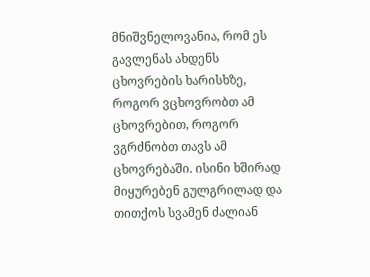მნიშვნელოვანია, რომ ეს გავლენას ახდენს ცხოვრების ხარისხზე, როგორ ვცხოვრობთ ამ ცხოვრებით, როგორ ვგრძნობთ თავს ამ ცხოვრებაში. ისინი ხშირად მიყურებენ გულგრილად და თითქოს სვამენ ძალიან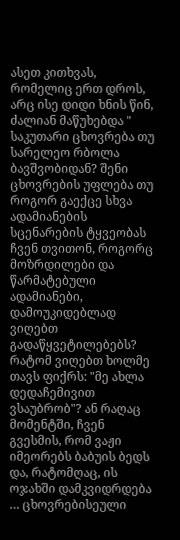ასეთ კითხვას, რომელიც ერთ დროს, არც ისე დიდი ხნის წინ, ძალიან მაწუხებდა "
საკუთარი ცხოვრება თუ სარელეო რბოლა ბავშვობიდან? შენი ცხოვრების უფლება თუ როგორ გაექცე სხვა ადამიანების სცენარების ტყვეობას
ჩვენ თვითონ, როგორც მოზრდილები და წარმატებული ადამიანები, დამოუკიდებლად ვიღებთ გადაწყვეტილებებს? რატომ ვიღებთ ხოლმე თავს ფიქრს: "მე ახლა დედაჩემივით ვსაუბრობ"? ან რაღაც მომენტში, ჩვენ გვესმის, რომ ვაჟი იმეორებს ბაბუის ბედს და, რატომღაც, ის ოჯახში დამკვიდრდება … ცხოვრებისეული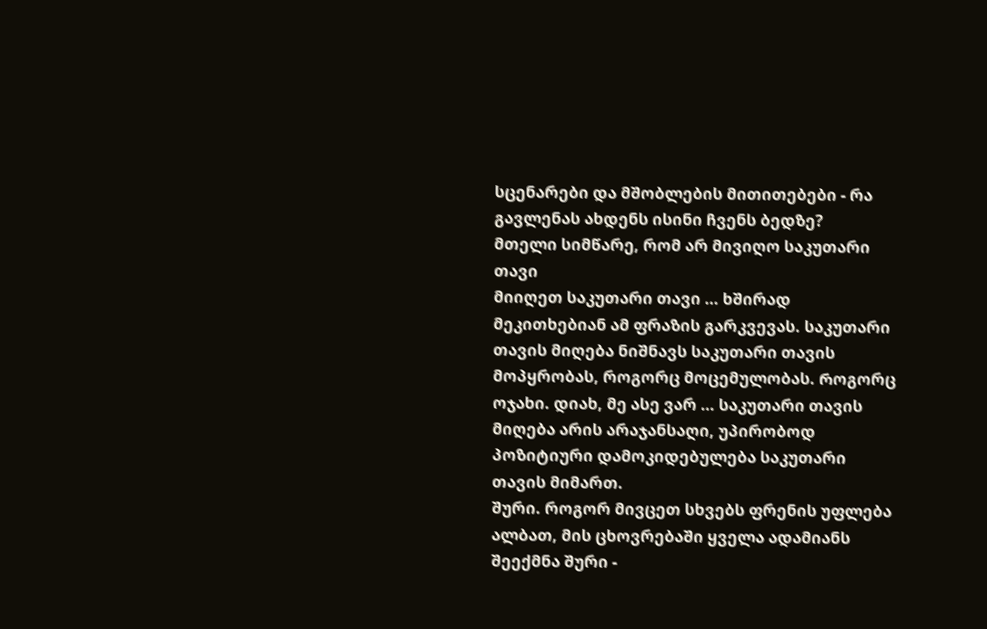სცენარები და მშობლების მითითებები - რა გავლენას ახდენს ისინი ჩვენს ბედზე?
მთელი სიმწარე, რომ არ მივიღო საკუთარი თავი
მიიღეთ საკუთარი თავი … ხშირად მეკითხებიან ამ ფრაზის გარკვევას. საკუთარი თავის მიღება ნიშნავს საკუთარი თავის მოპყრობას, როგორც მოცემულობას. Როგორც ოჯახი. დიახ, მე ასე ვარ … საკუთარი თავის მიღება არის არაჯანსაღი, უპირობოდ პოზიტიური დამოკიდებულება საკუთარი თავის მიმართ.
შური. როგორ მივცეთ სხვებს ფრენის უფლება
ალბათ, მის ცხოვრებაში ყველა ადამიანს შეექმნა შური -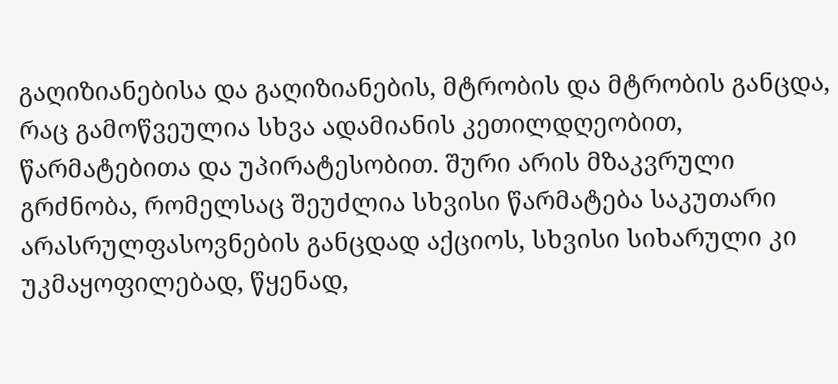გაღიზიანებისა და გაღიზიანების, მტრობის და მტრობის განცდა, რაც გამოწვეულია სხვა ადამიანის კეთილდღეობით, წარმატებითა და უპირატესობით. შური არის მზაკვრული გრძნობა, რომელსაც შეუძლია სხვისი წარმატება საკუთარი არასრულფასოვნების განცდად აქციოს, სხვისი სიხარული კი უკმაყოფილებად, წყენად,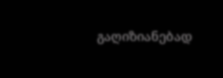გაღიზიანებად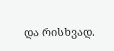და რისხვად.